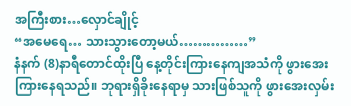အကြီးစား…လှောင်ချိုင့်
“အမေရေ… သားသွားတော့မယ်……………”
နံနက် (8)နာရီတောင်ထိုးပြီ နေ့တိုင်းကြားနေကျအသံကို ဖွားအေးကြားနေရသည်။ ဘုရားရှိခိုးနေရာမှ သားဖြစ်သူကို ဖွားအေးလှမ်း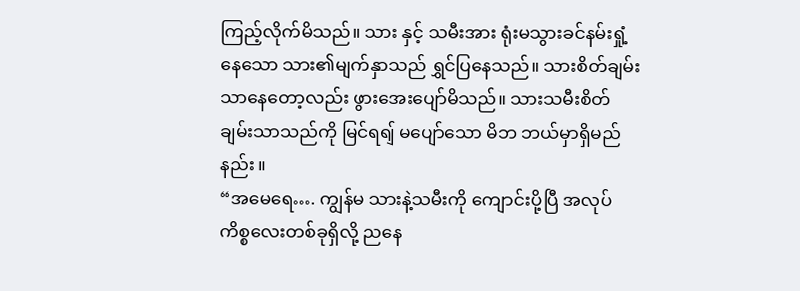ကြည့်လိုက်မိသည်။ သား နှင့် သမီးအား ရုံးမသွားခင်နမ်းရှုံ့နေသော သား၏မျက်နှာသည် ရွှင်ပြနေသည်။ သားစိတ်ချမ်းသာနေတော့လည်း ဖွားအေးပျော်မိသည်။ သားသမီးစိတ်ချမ်းသာသည်ကို မြင်ရရျ် မပျော်သော မိဘ ဘယ်မှာရှိမည်နည်း။
“အမေရေ…. ကျွန်မ သားနဲ့သမီးကို ကျောင်းပို့ပြီ အလုပ်ကိစ္စလေးတစ်ခုရှိလို့ ညနေ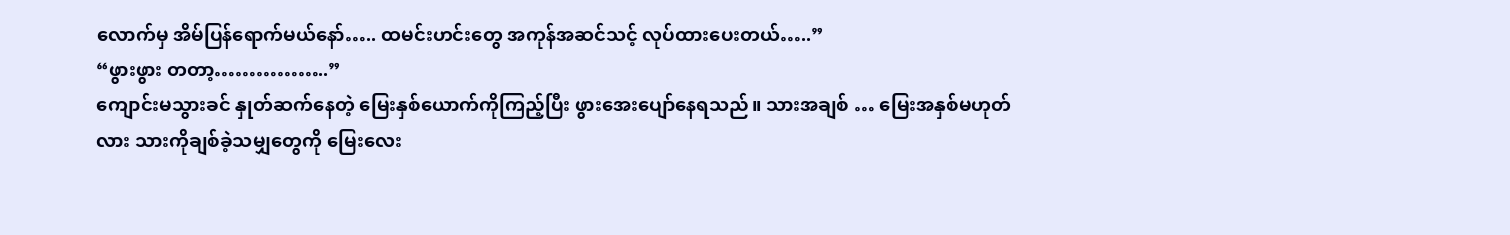လောက်မှ အိမ်ပြန်ရောက်မယ်နော်….. ထမင်းဟင်းတွေ အကုန်အဆင်သင့် လုပ်ထားပေးတယ်…..”
“ဖွားဖွား တတာ့……………..”
ကျောင်းမသွားခင် နှုတ်ဆက်နေတဲ့ မြေးနှစ်ယောက်ကိုကြည့်ပြီး ဖွားအေးပျော်နေရသည်။ သားအချစ် … မြေးအနှစ်မဟုတ်လား သားကိုချစ်ခဲ့သမျှတွေကို မြေးလေး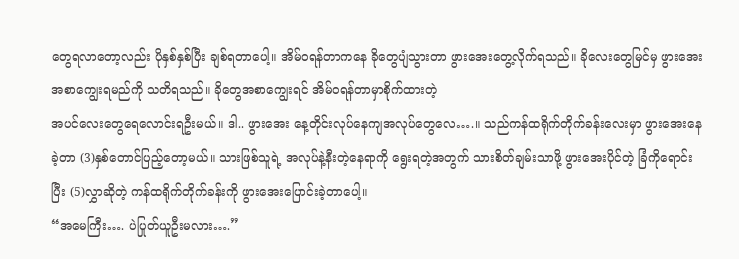တွေရလာတော့လည်း ပိုနှစ်နှစ်ပြီး ချစ်ရတာပေါ့။ အိမ်ဝရန်တာကနေ ခိုတွေပျံသွားတာ ဖွားအေးတွေ့လိုက်ရသည်။ ခိုလေးတွေမြင်မှ ဖွားအေး အစာကျွေးရမည်ကို သတိရသည်။ ခိုတွေအစာကျွေးရင် အိမ်ဝရန်တာမှာစိုက်ထားတဲ့
အပင်လေးတွေရေလောင်းရဦးမယ်။ ဒါ.. ဖွားအေး နေ့တိုင်းလုပ်နေကျအလုပ်တွေလေ….။ သည်ကန်ထရိုက်တိုက်ခန်းလေးမှာ ဖွားအေးနေခဲ့တာ (3)နှစ်တောင်ပြည့်တော့မယ်။ သားဖြစ်သူရဲ့ အလုပ်နဲ့နီးတဲ့နေရာကို ရွေးရတဲ့အတွက် သားစိတ်ချမ်းသာဖို့ ဖွားအေးပိုင်တဲ့ ခြံကိုရောင်းပြီး (5)လွှာဆိုတဲ့ ကန်ထရိုက်တိုက်ခန်းကို ဖွားအေးပြောင်းခဲ့တာပေါ့။
“အမေကြီး…. ပဲပြုတ်ယူဦးမလား….”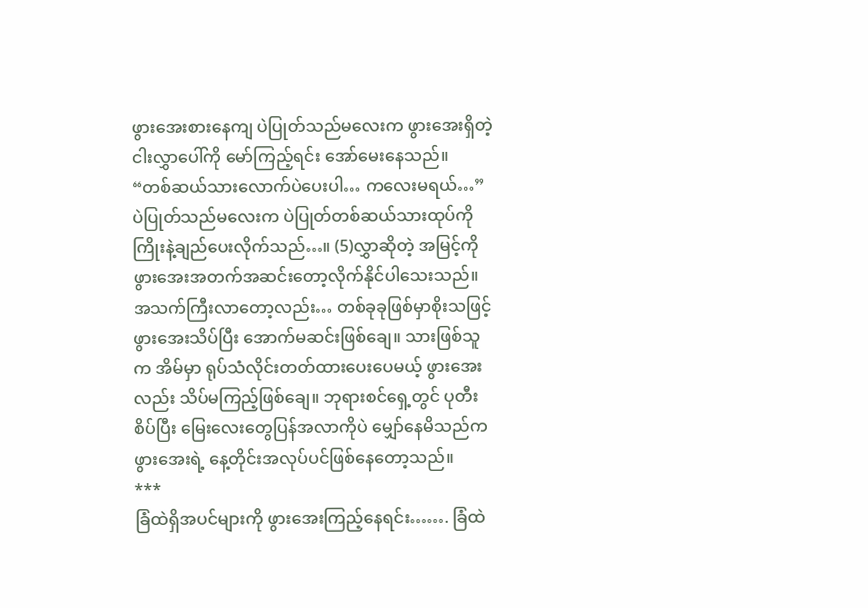ဖွားအေးစားနေကျ ပဲပြုတ်သည်မလေးက ဖွားအေးရှိတဲ့ ငါးလွှာပေါ်ကို မော်ကြည့်ရင်း အော်မေးနေသည်။
“တစ်ဆယ်သားလောက်ပဲပေးပါ… ကလေးမရယ်…”
ပဲပြုတ်သည်မလေးက ပဲပြုတ်တစ်ဆယ်သားထုပ်ကို ကြိုးနဲ့ချည်ပေးလိုက်သည်…။ (5)လွှာဆိုတဲ့ အမြင့်ကို ဖွားအေးအတက်အဆင်းတော့လိုက်နိုင်ပါသေးသည်။ အသက်ကြီးလာတော့လည်း… တစ်ခုခုဖြစ်မှာစိုးသဖြင့် ဖွားအေးသိပ်ပြီး အောက်မဆင်းဖြစ်ချေ။ သားဖြစ်သူက အိမ်မှာ ရုပ်သံလိုင်းတတ်ထားပေးပေမယ့် ဖွားအေးလည်း သိပ်မကြည့်ဖြစ်ချေ။ ဘုရားစင်ရှေ့တွင် ပုတီးစိပ်ပြီး မြေးလေးတွေပြန်အလာကိုပဲ မျှော်နေမိသည်က ဖွားအေးရဲ့ နေ့တိုင်းအလုပ်ပင်ဖြစ်နေတော့သည်။
***
ခြံထဲရှိအပင်များကို ဖွားအေးကြည့်နေရင်း……. ခြံထဲ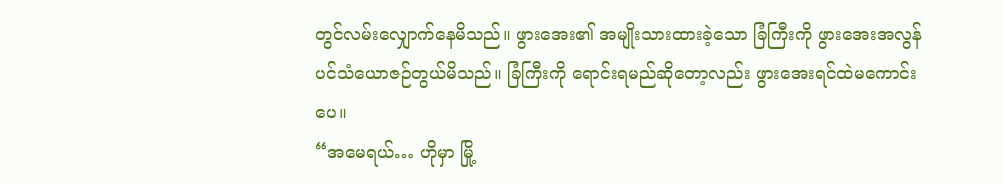တွင်လမ်းလျှောက်နေမိသည်။ ဖွားအေး၏ အမျိုးသားထားခဲ့သော ခြံကြီးကို ဖွားအေးအလွန်ပင်သံယောဇဉ်တွယ်မိသည်။ ခြံကြီးကို ရောင်းရမည်ဆိုတော့လည်း ဖွားအေးရင်ထဲမကောင်းပေ။
“အမေရယ်… ဟိုမှာ မြို့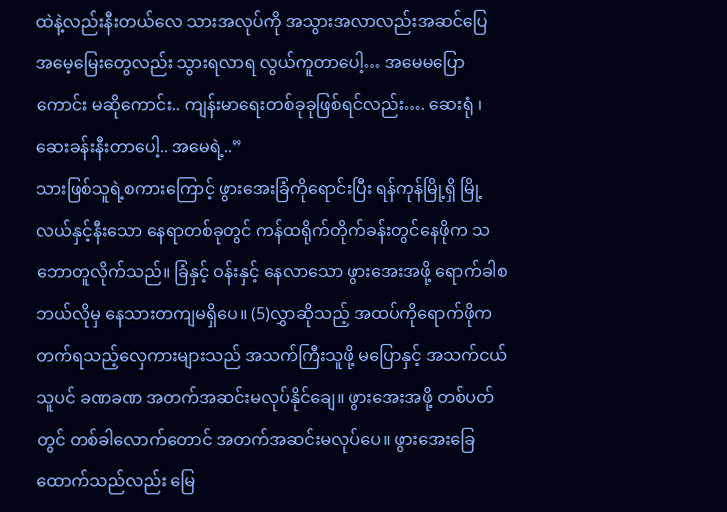ထဲနဲ့လည်းနီးတယ်လေ သားအလုပ်ကို အသွားအလာလည်းအဆင်ပြေ အမေ့မြေးတွေလည်း သွားရလာရ လွယ်ကူတာပေါ့… အမေမပြောကောင်း မဆိုကောင်း.. ကျန်းမာရေးတစ်ခုခုဖြစ်ရင်လည်း…. ဆေးရုံ ၊ ဆေးခန်းနီးတာပေါ့.. အမေရဲ့..”
သားဖြစ်သူရဲ့စကားကြောင့် ဖွားအေးခြံကိုရောင်းပြီး ရန်ကုန်မြို့ရှိ မြို့လယ်နှင့်နီးသော နေရာတစ်ခုတွင် ကန်ထရိုက်တိုက်ခန်းတွင်နေဖိုက သဘောတူလိုက်သည်။ ခြံနှင့် ဝန်းနှင့် နေလာသော ဖွားအေးအဖို့ ရောက်ခါစ ဘယ်လိုမှ နေသားတကျမရှိပေ။ (5)လွှာဆိုသည့် အထပ်ကိုရောက်ဖိုက တက်ရသည့်လှေကားများသည် အသက်ကြီးသူဖို့ မပြောနှင့် အသက်ငယ်သူပင် ခဏခဏ အတက်အဆင်းမလုပ်နိုင်ချေ။ ဖွားအေးအဖို့ တစ်ပတ်တွင် တစ်ခါလောက်တောင် အတက်အဆင်းမလုပ်ပေ။ ဖွားအေးခြေထောက်သည်လည်း မြေ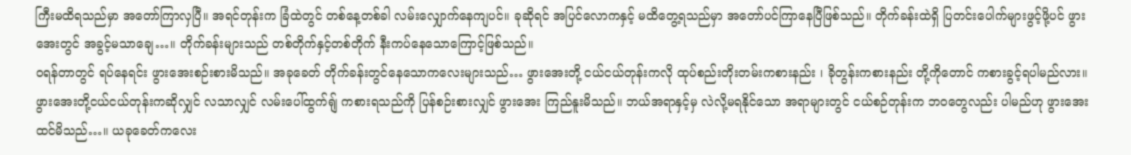ကြီးမထိရသည်မှာ အတော်ကြာလှပြီ။ အရင်တုန်းက ခြံထဲတွင် တစ်နေ့တစ်ခါ လမ်းလျှောက်နေကျပင်။ ခုဆိုရင် အပြင်လောကနှင့် မထိတွေ့ရသည်မှာ အတော်ပင်ကြာနေပြီဖြစ်သည်။ တိုက်ခန်းထဲရှိ ပြတင်းပေါက်များဖွင့်ဖို့ပင် ဖွားအေးတွင် အခွင့်မသာချေ…။ တိုက်ခန်းများသည် တစ်တိုက်နှင့်တစ်တိုက် နီးကပ်နေသောကြောင့်ဖြစ်သည်။
ဝရန်တာတွင် ရပ်နေရင်း ဖွားအေးစဉ်းစားမိသည်။ အခုခေတ် တိုက်ခန်းတွင်နေသောကလေးများသည်… ဖွားအေးတို့ ငယ်ငယ်တုန်းကလို ထုပ်စည်းတိုးတမ်းကစားနည်း ၊ ခိုတွန်းကစားနည်း တို့ကိုတောင် ကစားခွင့်ရပါမည်လား။ ဖွားအေးတို့ငယ်ငယ်တုန်းကဆိုလျှင် လသာလျှင် လမ်းပေါ်ထွက်ရျ် ကစားရသည်ကို ပြန်စဉ်းစားလျှင် ဖွားအေး ကြည်နူးမိသည်။ ဘယ်အရာနှင့်မှ လဲလို့မရနိုင်သော အရာများတွင် ငယ်စဉ်တုန်းက ဘဝတွေလည်း ပါမည်ဟု ဖွားအေးထင်မိသည်…။ ယခုခေတ်ကလေး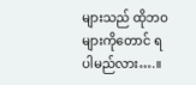များသည် ထိုဘဝများကိုတောင် ရပါမည်လား….။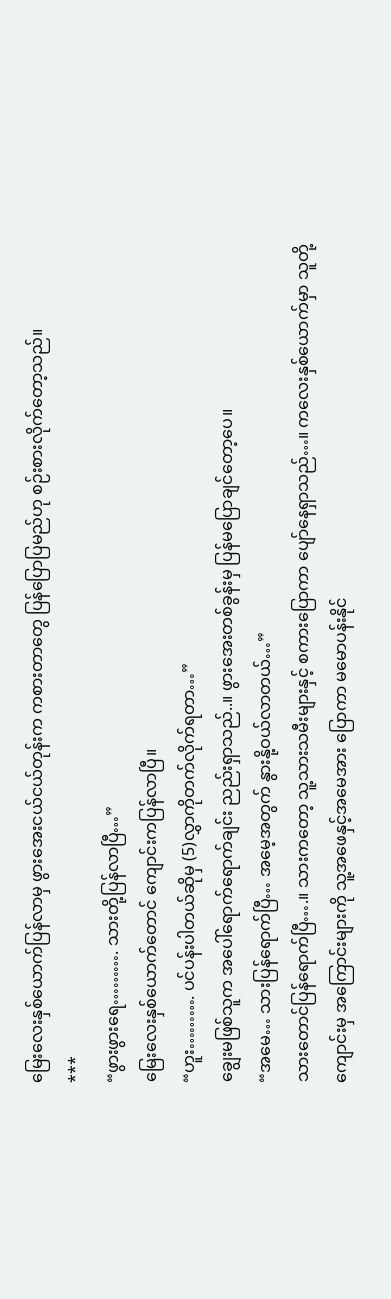မြေးလေးနှစ်ယောက်ပြန်လာမှ ဖွားအေးငယ်ငယ်တုန်းက ကစားတာတွေ ပြန်ပြောပြမည်ဟု စဉ်းစားလိုက်တော့သည်။
***
“ဖွားဖွားရေ………. သားတို့ပြန်လာပြီ…”
မြေးလေးနှစ်ယောက်တောင် ကျောင်းကပြန်လာပြီ။
“ဟူး………. ပင်ပန်းပါတယ်ဆိုမှ (5)လွှာကိုတက်လိုက်ရတာ…”
ချွေးမဖြစ်သူက အပေါ်ရောက်ရောက်ချင်း ညည်းရှာသည်..။ ဖွားအေးတစ်ခွန်းမှ ပြန်မပြောချင်တော့ပေ။
“အမေ… သားပြန်ရောက်ပြီ… အမေ့အတွက် နွားနို့ဝယ်လာတယ်…”
သားတောင်ပြန်ရောက်ပြီ….။ သားကတော့ သူ့သားသမီးများနှင့် စကားပြောကာ ပျော်နေရှာသည်…။ ကလေးနှစ်ယောက်မှာ သူတို့ကျောင်းမှ အကြောင်းများကို သူ့အဖေနှင့်အမေအား ပြောကာ မမောပန်းနိုင်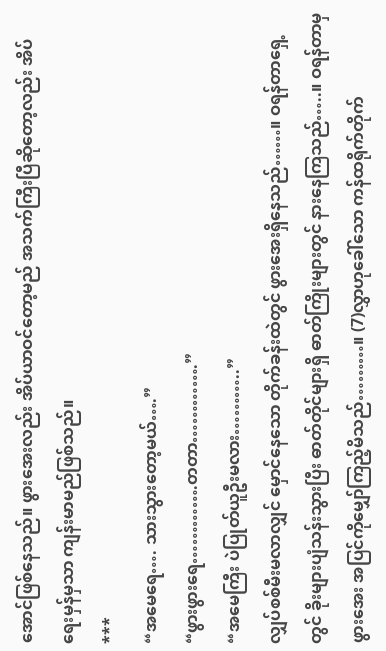အောင်ဖြစ်နေသည်။ ဖွားအေးလည်း အိပ်ယာဝင်တော့မည် အသက်ကြီးပြီဆိုတော့လည်း အိပ်ရေးမှန်မှသာ ကျန်းမာမည်ဖြစ်သည်။
***
“အမေရေ…. သားသွားတော့မယ်….”
“ဖွားဖွားရေ………….တတာ………….”
“အမေကြီး ပဲပြုတ်ယူဦးမလား………..”
လျှပ်စစ်မီးမလာလျှင် မှောင်နေသော တိုက်ခန်းထဲတွင် ဖွားအေးရှိနေသည်……။ ဝရန်တာရှေ့တွင် ခိုးများပျံသန်းသွားပြီး ဓာတ်တိုင်များရှိ ဓာတ်ကြိုးများတွင် နားနေကြသည်…..။ ဝရန်တာမှ ဖွားအေး အပြင်ကိုမျှော်ကြည့်မိသည်………။ (7)လွှာဟုခေါ်သော ကန်ထရိုက်တိုက်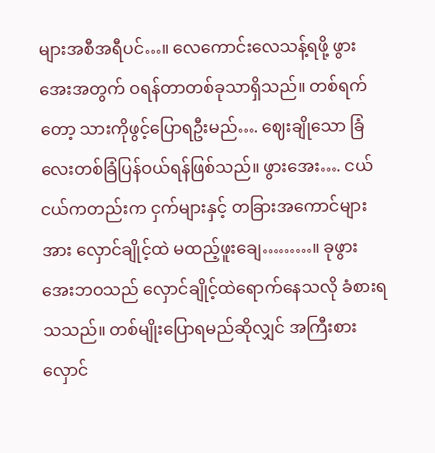များအစီအရီပင်…။ လေကောင်းလေသန့်ရဖို့ ဖွားအေးအတွက် ဝရန်တာတစ်ခုသာရှိသည်။ တစ်ရက်တော့ သားကိုဖွင့်ပြောရဦးမည်…. ဈေးချိုသော ခြံလေးတစ်ခြံပြန်ဝယ်ရန်ဖြစ်သည်။ ဖွားအေး…. ငယ်ငယ်ကတည်းက ငှက်များနှင့် တခြားအကောင်များအား လှောင်ချိုင့်ထဲ မထည့်ဖူးချေ………။ ခုဖွားအေးဘဝသည် လှောင်ချိုင့်ထဲရောက်နေသလို ခံစားရသသည်။ တစ်မျိုးပြောရမည်ဆိုလျှင် အကြီးစားလှောင်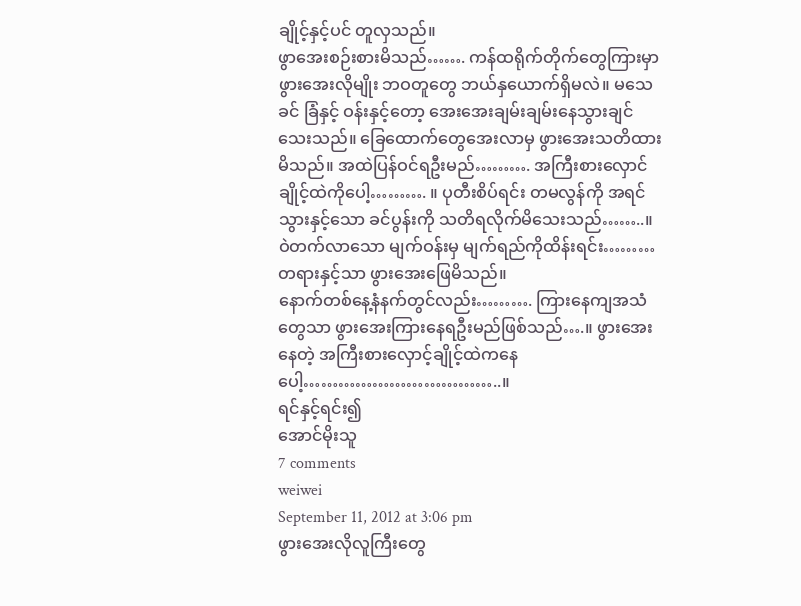ချိုင့်နှင့်ပင် တူလှသည်။
ဖွာအေးစဉ်းစားမိသည်……. ကန်ထရိုက်တိုက်တွေကြားမှာ ဖွားအေးလိုမျိုး ဘဝတူတွေ ဘယ်နှယောက်ရှိမလဲ။ မသေခင် ခြံနှင့် ဝန်းနှင့်တော့ အေးအေးချမ်းချမ်းနေသွားချင်သေးသည်။ ခြေထောက်တွေအေးလာမှ ဖွားအေးသတိထားမိသည်။ အထဲပြန်ဝင်ရဦးမည်………. အကြီးစားလှောင်ချိုင့်ထဲကိုပေါ့………. ။ ပုတီးစိပ်ရင်း တမလွန်ကို အရင်သွားနှင့်သော ခင်ပွန်းကို သတိရလိုက်မိသေးသည်……..။ ဝဲတက်လာသော မျက်ဝန်းမှ မျက်ရည်ကိုထိန်းရင်း……… တရားနှင့်သာ ဖွားအေးဖြေမိသည်။
နောက်တစ်နေ့နံနက်တွင်လည်း………. ကြားနေကျအသံတွေသာ ဖွားအေးကြားနေရဦးမည်ဖြစ်သည်….။ ဖွားအေးနေတဲ့ အကြီးစားလှောင့်ချိုင့်ထဲကနေပေါ့……………………………..။
ရင်နှင့်ရင်း၍
အောင်မိုးသူ
7 comments
weiwei
September 11, 2012 at 3:06 pm
ဖွားအေးလိုလူကြီးတွေ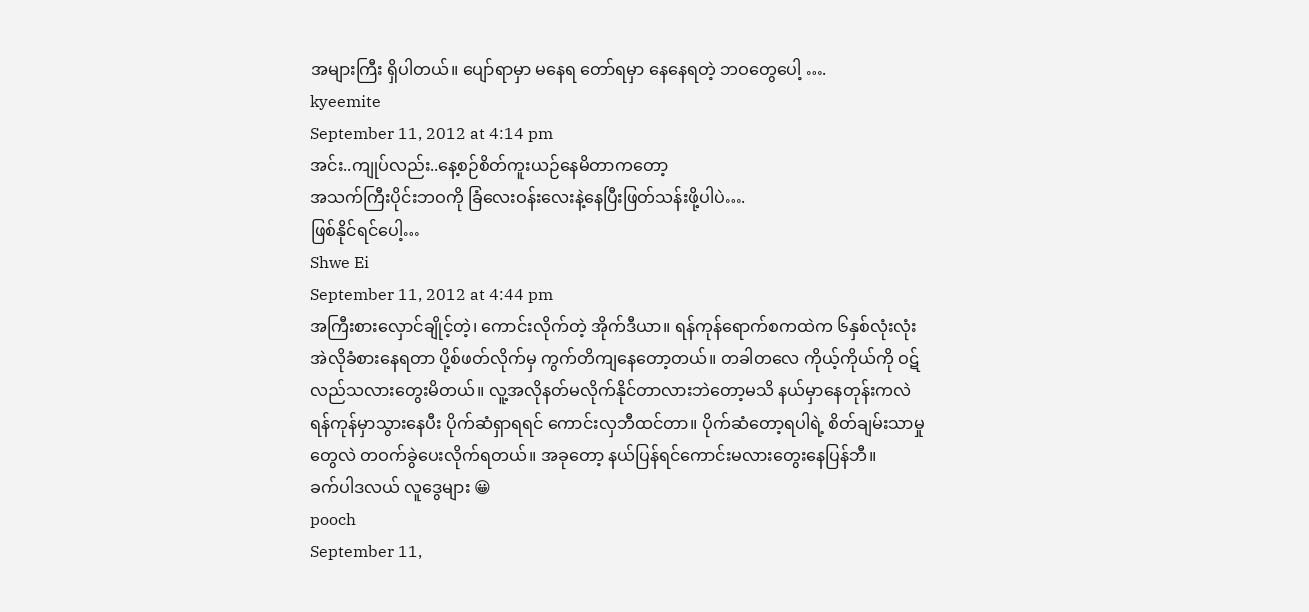အများကြီး ရှိပါတယ်။ ပျော်ရာမှာ မနေရ တော်ရမှာ နေနေရတဲ့ ဘဝတွေပေါ့ ….
kyeemite
September 11, 2012 at 4:14 pm
အင်း..ကျုပ်လည်း..နေ့စဉ်စိတ်ကူးယဉ်နေမိတာကတော့
အသက်ကြီးပိုင်းဘဝကို ခြံလေးဝန်းလေးနဲ့နေပြီးဖြတ်သန်းဖို့ပါပဲ….
ဖြစ်နိုင်ရင်ပေါ့…
Shwe Ei
September 11, 2012 at 4:44 pm
အကြီးစားလှောင်ချိုင့်တဲ့၊ ကောင်းလိုက်တဲ့ အိုက်ဒီယာ။ ရန်ကုန်ရောက်စကထဲက ၆နှစ်လုံးလုံး အဲလိုခံစားနေရတာ ပို့စ်ဖတ်လိုက်မှ ကွက်တိကျနေတော့တယ်။ တခါတလေ ကိုယ့်ကိုယ်ကို ဝဋ်လည်သလားတွေးမိတယ်။ လူ့အလိုနတ်မလိုက်နိုင်တာလားဘဲတော့မသိ နယ်မှာနေတုန်းကလဲ ရန်ကုန်မှာသွားနေပီး ပိုက်ဆံရှာရရင် ကောင်းလှဘီထင်တာ။ ပိုက်ဆံတော့ရပါရဲ့ စိတ်ချမ်းသာမှုတွေလဲ တဝက်ခွဲပေးလိုက်ရတယ်။ အခုတော့ နယ်ပြန်ရင်ကောင်းမလားတွေးနေပြန်ဘီ။
ခက်ပါဒလယ် လူဒွေများ 😀
pooch
September 11,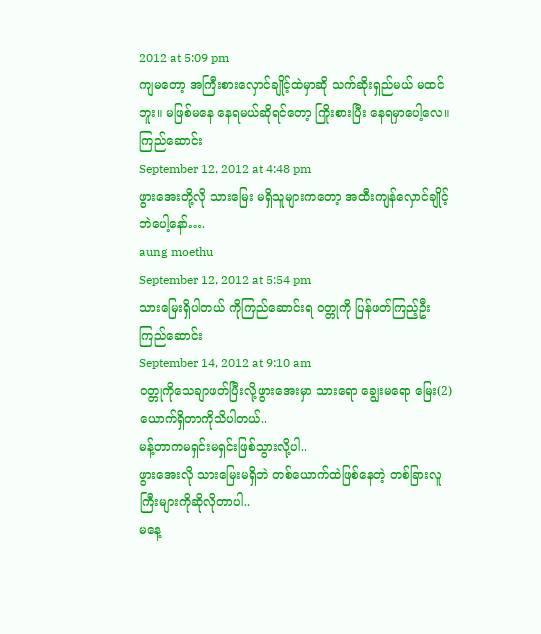2012 at 5:09 pm
ကျမတော့ အကြီးစားလှောင်ချိုင့်ထဲမှာဆို သက်ဆိုးရှည်မယ် မထင်ဘူး။ မဖြစ်မနေ နေရမယ်ဆိုရင်တော့ ကြိုးစားပြီး နေရမှာပေါ့လေ။
ကြည်ဆောင်း
September 12, 2012 at 4:48 pm
ဖွားအေးတို့လို သားမြေး မရှိသူများကတော့ အထီးကျန်လှောင်ချိုင့်ဘဲပေါ့နော်….
aung moethu
September 12, 2012 at 5:54 pm
သားမြေးရှိပါတယ် ကိုကြည်ဆောင်းရ ဝတ္တုကို ပြန်ဖတ်ကြည့်ဦး
ကြည်ဆောင်း
September 14, 2012 at 9:10 am
ဝတ္တုကိုသေချာဖတ်ပြီးလို့ဖွားအေးမှာ သားရော ချွေးမရော မြေး(2)ယောက်ရှိတာကိုသိပါတယ်..
မန့်တာကမရှင်းမရှင်းဖြစ်သွားလို့ပါ..
ဖွားအေးလို သားမြေးမရှိဘဲ တစ်ယောက်ထဲဖြစ်နေတဲ့ တစ်ခြားလူကြီးများကိုဆိုလိုတာပါ..
မနေ့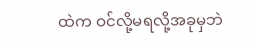ထဲက ဝင်လို့မရလို့အခုမှဘဲ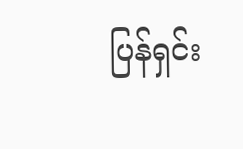ပြန်ရှင်း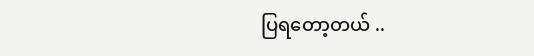ပြရတော့တယ် ..